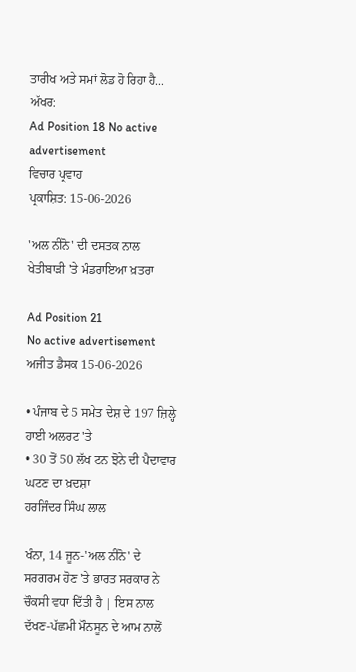ਤਾਰੀਖ ਅਤੇ ਸਮਾਂ ਲੋਡ ਹੋ ਰਿਹਾ ਹੈ...
ਅੱਖਰ:
Ad Position 18 No active advertisement
ਵਿਚਾਰ ਪ੍ਰਵਾਹ
ਪ੍ਰਕਾਸ਼ਿਤ: 15-06-2026

'ਅਲ ਨੀਨੋ' ਦੀ ਦਸਤਕ ਨਾਲ ਖੇਤੀਬਾੜੀ 'ਤੇ ਮੰਡਰਾਇਆ ਖ਼ਤਰਾ

Ad Position 21
No active advertisement
ਅਜੀਤ ਡੈਸਕ 15-06-2026

• ਪੰਜਾਬ ਦੇ 5 ਸਮੇਤ ਦੇਸ਼ ਦੇ 197 ਜ਼ਿਲ੍ਹੇ ਹਾਈ ਅਲਰਟ 'ਤੇ
• 30 ਤੋਂ 50 ਲੱਖ ਟਨ ਝੋਨੇ ਦੀ ਪੈਦਾਵਾਰ ਘਟਣ ਦਾ ਖ਼ਦਸ਼ਾ
ਹਰਜਿੰਦਰ ਸਿੰਘ ਲਾਲ

ਖੰਨਾ, 14 ਜੂਨ-'ਅਲ ਨੀਨੋ' ਦੇ ਸਰਗਰਮ ਹੋਣ 'ਤੇ ਭਾਰਤ ਸਰਕਾਰ ਨੇ ਚੌਕਸੀ ਵਧਾ ਦਿੱਤੀ ਹੈ | ਇਸ ਨਾਲ ਦੱਖਣ-ਪੱਛਮੀ ਮੌਨਸੂਨ ਦੇ ਆਮ ਨਾਲੋਂ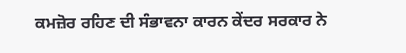ਕਮਜ਼ੋਰ ਰਹਿਣ ਦੀ ਸੰਭਾਵਨਾ ਕਾਰਨ ਕੇਂਦਰ ਸਰਕਾਰ ਨੇ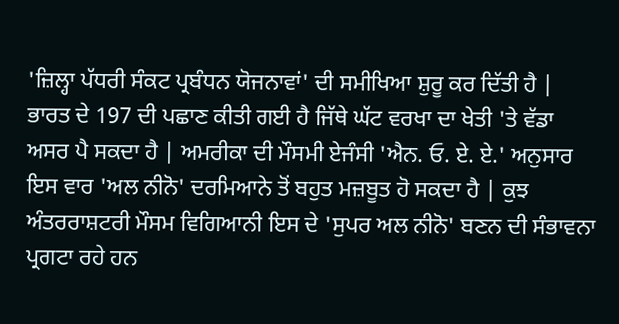'ਜ਼ਿਲ੍ਹਾ ਪੱਧਰੀ ਸੰਕਟ ਪ੍ਰਬੰਧਨ ਯੋਜਨਾਵਾਂ' ਦੀ ਸਮੀਖਿਆ ਸ਼ੁਰੂ ਕਰ ਦਿੱਤੀ ਹੈ | ਭਾਰਤ ਦੇ 197 ਦੀ ਪਛਾਣ ਕੀਤੀ ਗਈ ਹੈ ਜਿੱਥੇ ਘੱਟ ਵਰਖਾ ਦਾ ਖੇਤੀ 'ਤੇ ਵੱਡਾ ਅਸਰ ਪੈ ਸਕਦਾ ਹੈ | ਅਮਰੀਕਾ ਦੀ ਮੌਸਮੀ ਏਜੰਸੀ 'ਐਨ. ਓ. ਏ. ਏ.' ਅਨੁਸਾਰ ਇਸ ਵਾਰ 'ਅਲ ਨੀਨੋ' ਦਰਮਿਆਨੇ ਤੋਂ ਬਹੁਤ ਮਜ਼ਬੂਤ ਹੋ ਸਕਦਾ ਹੈ | ਕੁਝ ਅੰਤਰਰਾਸ਼ਟਰੀ ਮੌਸਮ ਵਿਗਿਆਨੀ ਇਸ ਦੇ 'ਸੁਪਰ ਅਲ ਨੀਨੋ' ਬਣਨ ਦੀ ਸੰਭਾਵਨਾ ਪ੍ਰਗਟਾ ਰਹੇ ਹਨ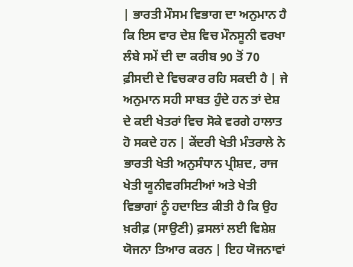| ਭਾਰਤੀ ਮੌਸਮ ਵਿਭਾਗ ਦਾ ਅਨੁਮਾਨ ਹੈ ਕਿ ਇਸ ਵਾਰ ਦੇਸ਼ ਵਿਚ ਮੌਨਸੂਨੀ ਵਰਖਾ ਲੰਬੇ ਸਮੇਂ ਦੀ ਦਾ ਕਰੀਬ 90 ਤੋਂ 70 ਫ਼ੀਸਦੀ ਦੇ ਵਿਚਕਾਰ ਰਹਿ ਸਕਦੀ ਹੈ | ਜੇ ਅਨੁਮਾਨ ਸਹੀ ਸਾਬਤ ਹੁੰਦੇ ਹਨ ਤਾਂ ਦੇਸ਼ ਦੇ ਕਈ ਖੇਤਰਾਂ ਵਿਚ ਸੋਕੇ ਵਰਗੇ ਹਾਲਾਤ ਹੋ ਸਕਦੇ ਹਨ | ਕੇਂਦਰੀ ਖੇਤੀ ਮੰਤਰਾਲੇ ਨੇ ਭਾਰਤੀ ਖੇਤੀ ਅਨੁਸੰਧਾਨ ਪ੍ਰੀਸ਼ਦ, ਰਾਜ ਖੇਤੀ ਯੂਨੀਵਰਸਿਟੀਆਂ ਅਤੇ ਖੇਤੀ ਵਿਭਾਗਾਂ ਨੂੰ ਹਦਾਇਤ ਕੀਤੀ ਹੈ ਕਿ ਉਹ ਖ਼ਰੀਫ਼ (ਸਾਉਣੀ) ਫ਼ਸਲਾਂ ਲਈ ਵਿਸ਼ੇਸ਼ ਯੋਜਨਾ ਤਿਆਰ ਕਰਨ | ਇਹ ਯੋਜਨਾਵਾਂ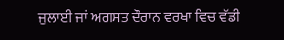ਜੁਲਾਈ ਜਾਂ ਅਗਸਤ ਦੌਰਾਨ ਵਰਖਾ ਵਿਚ ਵੱਡੀ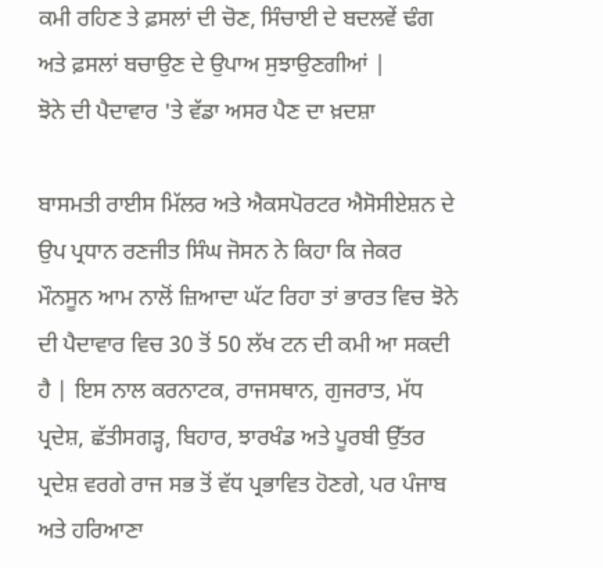ਕਮੀ ਰਹਿਣ ਤੇ ਫ਼ਸਲਾਂ ਦੀ ਚੋਣ, ਸਿੰਚਾਈ ਦੇ ਬਦਲਵੇਂ ਢੰਗ ਅਤੇ ਫ਼ਸਲਾਂ ਬਚਾਉਣ ਦੇ ਉਪਾਅ ਸੁਝਾਉਣਗੀਆਂ |
ਝੋਨੇ ਦੀ ਪੈਦਾਵਾਰ 'ਤੇ ਵੱਡਾ ਅਸਰ ਪੈਣ ਦਾ ਖ਼ਦਸ਼ਾ

ਬਾਸਮਤੀ ਰਾਈਸ ਮਿੱਲਰ ਅਤੇ ਐਕਸਪੋਰਟਰ ਐਸੋਸੀਏਸ਼ਨ ਦੇ ਉਪ ਪ੍ਰਧਾਨ ਰਣਜੀਤ ਸਿੰਘ ਜੋਸਨ ਨੇ ਕਿਹਾ ਕਿ ਜੇਕਰ ਮੌਨਸੂਨ ਆਮ ਨਾਲੋਂ ਜ਼ਿਆਦਾ ਘੱਟ ਰਿਹਾ ਤਾਂ ਭਾਰਤ ਵਿਚ ਝੋਨੇ ਦੀ ਪੈਦਾਵਾਰ ਵਿਚ 30 ਤੋਂ 50 ਲੱਖ ਟਨ ਦੀ ਕਮੀ ਆ ਸਕਦੀ ਹੈ | ਇਸ ਨਾਲ ਕਰਨਾਟਕ, ਰਾਜਸਥਾਨ, ਗੁਜਰਾਤ, ਮੱਧ ਪ੍ਰਦੇਸ਼, ਛੱਤੀਸਗੜ੍ਹ, ਬਿਹਾਰ, ਝਾਰਖੰਡ ਅਤੇ ਪੂਰਬੀ ਉੱਤਰ ਪ੍ਰਦੇਸ਼ ਵਰਗੇ ਰਾਜ ਸਭ ਤੋਂ ਵੱਧ ਪ੍ਰਭਾਵਿਤ ਹੋਣਗੇ, ਪਰ ਪੰਜਾਬ ਅਤੇ ਹਰਿਆਣਾ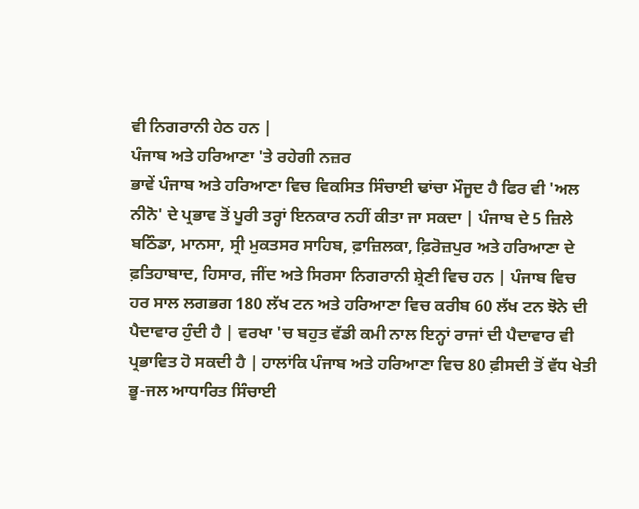ਵੀ ਨਿਗਰਾਨੀ ਹੇਠ ਹਨ |
ਪੰਜਾਬ ਅਤੇ ਹਰਿਆਣਾ 'ਤੇ ਰਹੇਗੀ ਨਜ਼ਰ
ਭਾਵੇਂ ਪੰਜਾਬ ਅਤੇ ਹਰਿਆਣਾ ਵਿਚ ਵਿਕਸਿਤ ਸਿੰਚਾਈ ਢਾਂਚਾ ਮੌਜੂਦ ਹੈ ਫਿਰ ਵੀ 'ਅਲ ਨੀਨੋ' ਦੇ ਪ੍ਰਭਾਵ ਤੋਂ ਪੂਰੀ ਤਰ੍ਹਾਂ ਇਨਕਾਰ ਨਹੀਂ ਕੀਤਾ ਜਾ ਸਕਦਾ | ਪੰਜਾਬ ਦੇ 5 ਜ਼ਿਲੇ ਬਠਿੰਡਾ, ਮਾਨਸਾ, ਸ੍ਰੀ ਮੁਕਤਸਰ ਸਾਹਿਬ, ਫ਼ਾਜ਼ਿਲਕਾ, ਫ਼ਿਰੋਜ਼ਪੁਰ ਅਤੇ ਹਰਿਆਣਾ ਦੇ ਫ਼ਤਿਹਾਬਾਦ, ਹਿਸਾਰ, ਜੀਂਦ ਅਤੇ ਸਿਰਸਾ ਨਿਗਰਾਨੀ ਸ਼੍ਰੇਣੀ ਵਿਚ ਹਨ | ਪੰਜਾਬ ਵਿਚ ਹਰ ਸਾਲ ਲਗਭਗ 180 ਲੱਖ ਟਨ ਅਤੇ ਹਰਿਆਣਾ ਵਿਚ ਕਰੀਬ 60 ਲੱਖ ਟਨ ਝੋਨੇ ਦੀ ਪੈਦਾਵਾਰ ਹੁੰਦੀ ਹੈ | ਵਰਖਾ 'ਚ ਬਹੁਤ ਵੱਡੀ ਕਮੀ ਨਾਲ ਇਨ੍ਹਾਂ ਰਾਜਾਂ ਦੀ ਪੈਦਾਵਾਰ ਵੀ ਪ੍ਰਭਾਵਿਤ ਹੋ ਸਕਦੀ ਹੈ | ਹਾਲਾਂਕਿ ਪੰਜਾਬ ਅਤੇ ਹਰਿਆਣਾ ਵਿਚ 80 ਫ਼ੀਸਦੀ ਤੋਂ ਵੱਧ ਖੇਤੀ ਭੂ-ਜਲ ਆਧਾਰਿਤ ਸਿੰਚਾਈ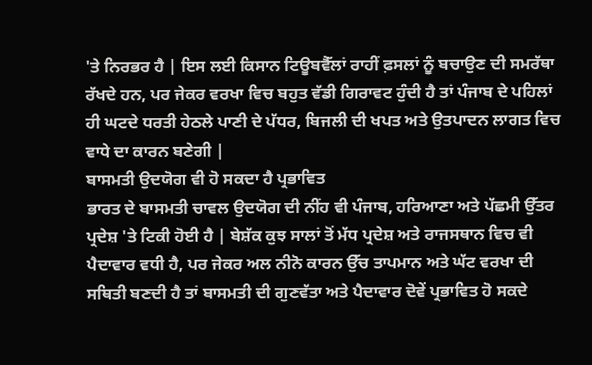'ਤੇ ਨਿਰਭਰ ਹੈ | ਇਸ ਲਈ ਕਿਸਾਨ ਟਿਊਬਵੈੱਲਾਂ ਰਾਹੀਂ ਫ਼ਸਲਾਂ ਨੂੰ ਬਚਾਉਣ ਦੀ ਸਮਰੱਥਾ ਰੱਖਦੇ ਹਨ, ਪਰ ਜੇਕਰ ਵਰਖਾ ਵਿਚ ਬਹੁਤ ਵੱਡੀ ਗਿਰਾਵਟ ਹੁੰਦੀ ਹੈ ਤਾਂ ਪੰਜਾਬ ਦੇ ਪਹਿਲਾਂ ਹੀ ਘਟਦੇ ਧਰਤੀ ਹੇਠਲੇ ਪਾਣੀ ਦੇ ਪੱਧਰ, ਬਿਜਲੀ ਦੀ ਖਪਤ ਅਤੇ ਉਤਪਾਦਨ ਲਾਗਤ ਵਿਚ ਵਾਧੇ ਦਾ ਕਾਰਨ ਬਣੇਗੀ |
ਬਾਸਮਤੀ ਉਦਯੋਗ ਵੀ ਹੋ ਸਕਦਾ ਹੈ ਪ੍ਰਭਾਵਿਤ
ਭਾਰਤ ਦੇ ਬਾਸਮਤੀ ਚਾਵਲ ਉਦਯੋਗ ਦੀ ਨੀਂਹ ਵੀ ਪੰਜਾਬ, ਹਰਿਆਣਾ ਅਤੇ ਪੱਛਮੀ ਉੱਤਰ ਪ੍ਰਦੇਸ਼ 'ਤੇ ਟਿਕੀ ਹੋਈ ਹੈ | ਬੇਸ਼ੱਕ ਕੁਝ ਸਾਲਾਂ ਤੋਂ ਮੱਧ ਪ੍ਰਦੇਸ਼ ਅਤੇ ਰਾਜਸਥਾਨ ਵਿਚ ਵੀ ਪੈਦਾਵਾਰ ਵਧੀ ਹੈ, ਪਰ ਜੇਕਰ ਅਲ ਨੀਨੋ ਕਾਰਨ ਉੱਚ ਤਾਪਮਾਨ ਅਤੇ ਘੱਟ ਵਰਖਾ ਦੀ ਸਥਿਤੀ ਬਣਦੀ ਹੈ ਤਾਂ ਬਾਸਮਤੀ ਦੀ ਗੁਣਵੱਤਾ ਅਤੇ ਪੈਦਾਵਾਰ ਦੋਵੇਂ ਪ੍ਰਭਾਵਿਤ ਹੋ ਸਕਦੇ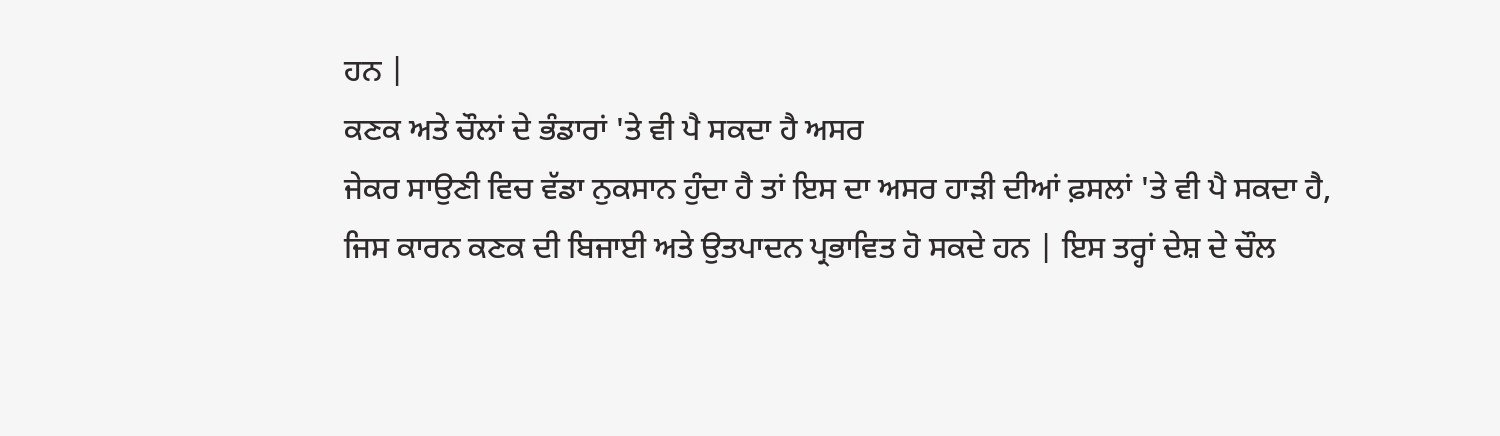ਹਨ |
ਕਣਕ ਅਤੇ ਚੌਲਾਂ ਦੇ ਭੰਡਾਰਾਂ 'ਤੇ ਵੀ ਪੈ ਸਕਦਾ ਹੈ ਅਸਰ
ਜੇਕਰ ਸਾਉਣੀ ਵਿਚ ਵੱਡਾ ਨੁਕਸਾਨ ਹੁੰਦਾ ਹੈ ਤਾਂ ਇਸ ਦਾ ਅਸਰ ਹਾੜੀ ਦੀਆਂ ਫ਼ਸਲਾਂ 'ਤੇ ਵੀ ਪੈ ਸਕਦਾ ਹੈ, ਜਿਸ ਕਾਰਨ ਕਣਕ ਦੀ ਬਿਜਾਈ ਅਤੇ ਉਤਪਾਦਨ ਪ੍ਰਭਾਵਿਤ ਹੋ ਸਕਦੇ ਹਨ | ਇਸ ਤਰ੍ਹਾਂ ਦੇਸ਼ ਦੇ ਚੌਲ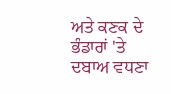ਅਤੇ ਕਣਕ ਦੇ ਭੰਡਾਰਾਂ 'ਤੇ ਦਬਾਅ ਵਧਣਾ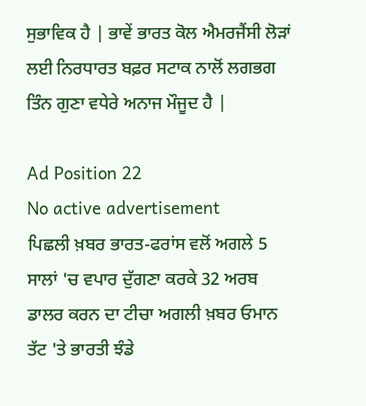ਸੁਭਾਵਿਕ ਹੈ | ਭਾਵੇਂ ਭਾਰਤ ਕੋਲ ਐਮਰਜੈਂਸੀ ਲੋੜਾਂ ਲਈ ਨਿਰਧਾਰਤ ਬਫ਼ਰ ਸਟਾਕ ਨਾਲੋਂ ਲਗਭਗ ਤਿੰਨ ਗੁਣਾ ਵਧੇਰੇ ਅਨਾਜ ਮੌਜੂਦ ਹੈ |

Ad Position 22
No active advertisement
ਪਿਛਲੀ ਖ਼ਬਰ ਭਾਰਤ-ਫਰਾਂਸ ਵਲੋਂ ਅਗਲੇ 5 ਸਾਲਾਂ 'ਚ ਵਪਾਰ ਦੁੱਗਣਾ ਕਰਕੇ 32 ਅਰਬ ਡਾਲਰ ਕਰਨ ਦਾ ਟੀਚਾ ਅਗਲੀ ਖ਼ਬਰ ਓਮਾਨ ਤੱਟ 'ਤੇ ਭਾਰਤੀ ਝੰਡੇ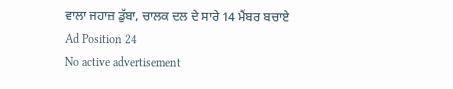ਵਾਲਾ ਜਹਾਜ਼ ਡੁੱਬਾ, ਚਾਲਕ ਦਲ ਦੇ ਸਾਰੇ 14 ਮੈਂਬਰ ਬਚਾਏ
Ad Position 24
No active advertisement